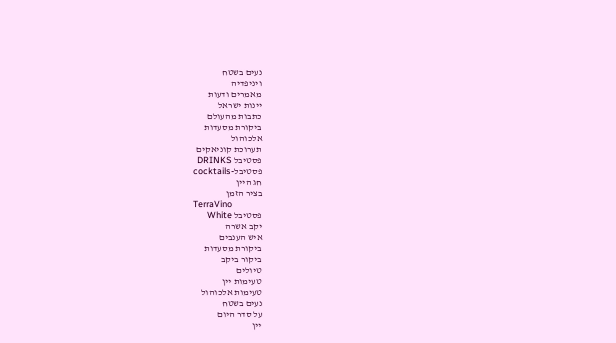נעים בשטח
ויניפדיה
מאמרים ודעות
יינות ישראל
כתבות מהעולם
ביקורת מסעדות
אלכוהול
תערוכת קוניאקים
פסטיבל DRINKS
פסטיבל-cocktails
חג היין
בציר הזמן
TerraVino
פסטיבל White
יקב אשרה
איש הענבים
ביקורת מסעדות
ביקור ביקב
טיולים
טעימות יין
טעימות אלכוהול
נעים בשטח
על סדר היום
יין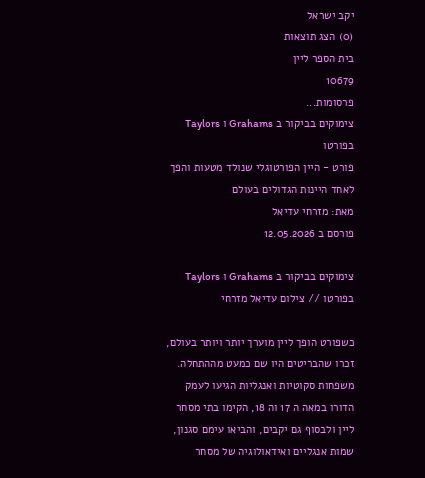יקב ישראל
(0) הצג תוצאות
בית הספר ליין
10679
פרסומות...
צימוקים בביקור ב Grahams ו Taylors בפורטו
פורט - היין הפורטוגלי שנולד מטעות והפך לאחד היינות הגדולים בעולם
מאת: מזרחי עדיאל
פורסם ב 12.05.2026

צימוקים בביקור ב Grahams ו Taylors בפורטו // צילום עדיאל מזרחי

כשפורט הופך ליין מוערך יותר ויותר בעולם, זכרו שהבריטים היו שם כמעט מההתחלה. משפחות סקוטיות ואנגליות הגיעו לעמק הדורו במאה ה 17 וה 18, הקימו בתי מסחר ליין ולבסוף גם יקבים, והביאו עימם סגנון, שמות אנגליים ואידאולוגיה של מסחר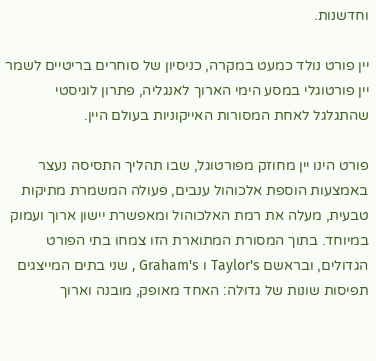וחדשנות.

יין פורט נולד כמעט במקרה, כניסיון של סוחרים בריטיים לשמר יין פורטוגלי במסע הימי הארוך לאנגליה, פתרון לוגיסטי שהתגלגל לאחת המסורות האייקוניות בעולם היין.

פורט הינו יין מחוזק מפורטוגל, שבו תהליך התסיסה נעצר באמצעות הוספת אלכוהול ענבים, פעולה המשמרת מתיקות טבעית, מעלה את רמת האלכוהול ומאפשרת יישון ארוך ועמוק במיוחד. בתוך המסורת המתוארת הזו צמחו בתי הפורט הגדולים, ובראשם Taylor's ו Graham's , שני בתים המייצגים תפיסות שונות של גדוּלה: האחד מאופק, מובנה וארוך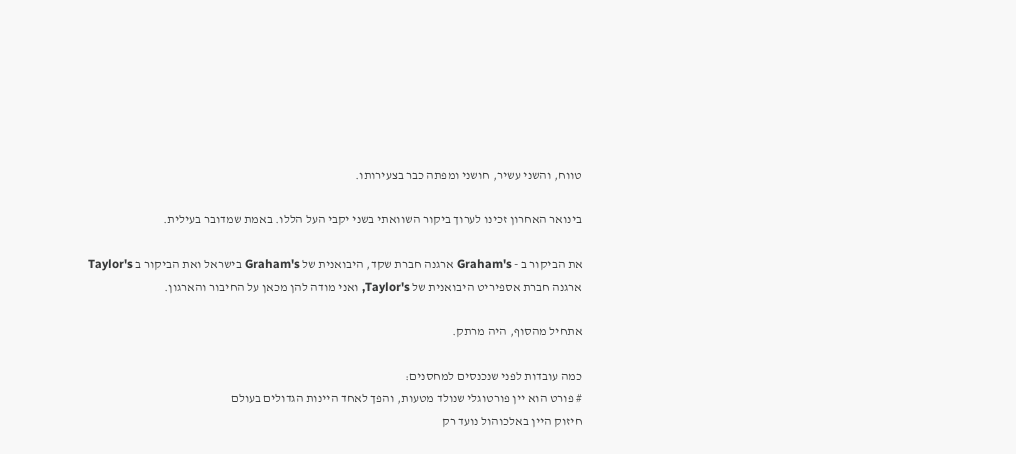טווח, והשני עשיר, חושני ומפתה כבר בצעירותו.

בינואר האחרון זכינו לערוך ביקור השוואתי בשני יקבי העל הללו. באמת שמדובר בעילית.

את הביקור ב - Graham's ארגנה חברת שקד, היבואנית של Graham's בישראל ואת הביקור ב Taylor's ארגנה חברת אספיריט היבואנית של Taylor's, ואני מודה להן מכאן על החיבור והארגון.

אתחיל מהסוף, היה מרתק.

כמה עובדות לפני שנכנסים למחסנים:
# פורט הוא יין פורטוגלי שנולד מטעות, והפך לאחד היינות הגדולים בעולם
חיזוק היין באלכוהול נועד רק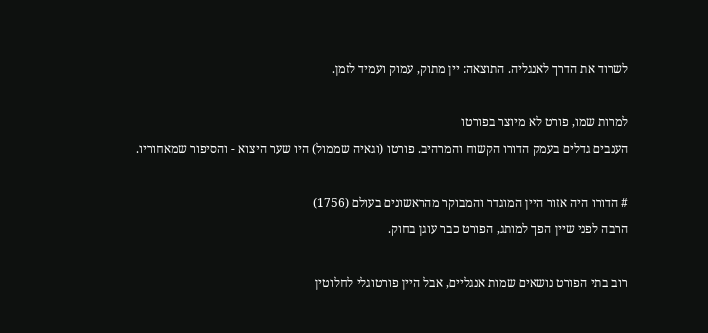לשרוד את הדרך לאנגליה. התוצאה: יין מתוק, עמוק ועמיד לזמן.

למרות שמו, פורט לא מיוצר בפורטו
הענבים גדלים בעמק הדורו הקשוח והמרהיב. פורטו (וגאיה שממול) היו שער היצוא - והסיפור שמאחוריו.

# הדורו היה אזור היין המוגדר והמבוקר מהראשונים בעולם (1756)
הרבה לפני שיין הפך למותג, הפורט כבר עוגן בחוק.

רוב בתי הפורט נושאים שמות אנגליים, אבל היין פורטוגלי לחלוטין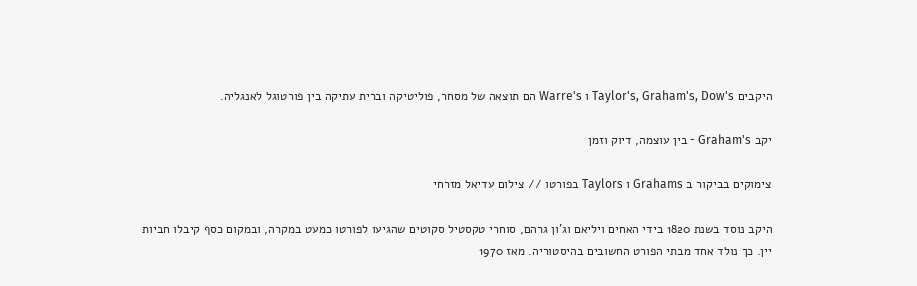היקבים Taylor's, Graham's, Dow's ו Warre's הם תוצאה של מסחר, פוליטיקה וברית עתיקה בין פורטוגל לאנגליה.

יקב Graham's - בין עוצמה, דיוק וזמן

צימוקים בביקור ב Grahams ו Taylors בפורטו // צילום עדיאל מזרחי

היקב נוסד בשנת 1820 בידי האחים ויליאם וג'ון גרהם, סוחרי טקסטיל סקוטים שהגיעו לפורטו כמעט במקרה, ובמקום כסף קיבלו חביות יין. כך נולד אחד מבתי הפורט החשובים בהיסטוריה. מאז 1970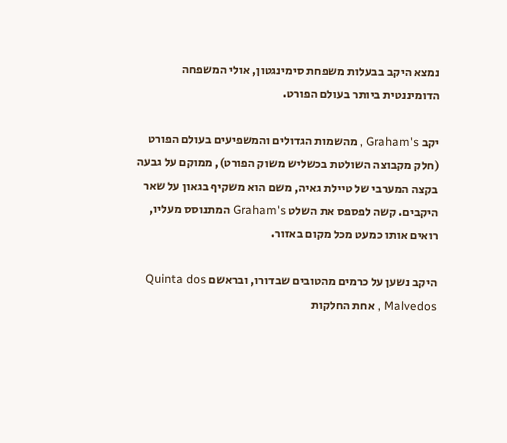נמצא היקב בבעלות משפחת סימינגטון, אולי המשפחה הדומיננטית ביותר בעולם הפורט.

יקב Graham's , מהשמות הגדולים והמשפיעים בעולם הפורט (חלק מקבוצה השולטת בכשליש משוק הפורט), ממוקם על גבעה בקצה המערבי של טיילת גאיה, משם הוא משקיף בגאון על שאר היקבים. קשה לפספס את השלט Graham's המתנוסס מעליו, רואים אותו כמעט מכל מקום באזור.

היקב נשען על כרמים מהטובים שבדורו, ובראשם Quinta dos Malvedos , אחת החלקות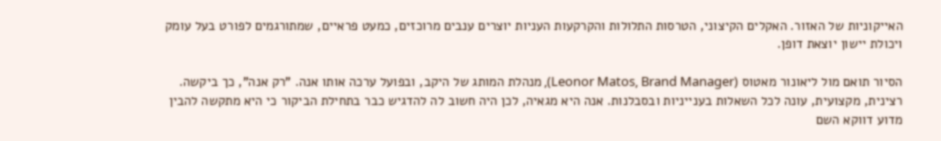האייקוניות של האזור. האקלים הקיצוני, הטרסות התלולות והקרקעות העניות יוצרים ענבים מרוכזים, כמעט פראיים, שמתורגמים לפורט בעל עומק ויכולת יישון יוצאת דופן.

הסיור תואם מול ליאונור מאטוס (Leonor Matos, Brand Manager), מנהלת המותג של היקב, ובפועל ערכה אותו אנה. "רק אנה", כך ביקשה. רצינית, מקצועית, עונה לכל השאלות בענייניות ובסבלנות. אנה היא מגאיה, לכן היה חשוב לה להדגיש כבר בתחילת הביקור כי היא מתקשה להבין מדוע דווקא השם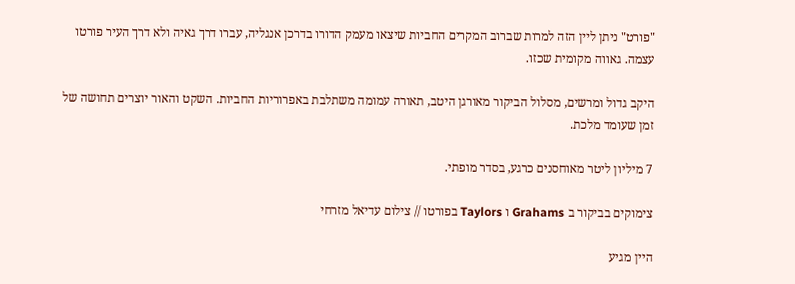"פורט" ניתן ליין הזה למרות שברוב המקרים החביות שיצאו מעמק הדורו בדרכן אנגליה, עברו דרך גאיה ולא דרך העיר פורטו עצמה. גאווה מקומית שכזו.

היקב גדול ומרשים, מסלול הביקור מאורגן היטב, תאורה עמומה משתלבת באפרוריות החביות. השקט והאור יוצרים תחושה של זמן שעומד מלכת.

7 מיליון ליטר מאוחסנים כרגע, בסדר מופתי.

צימוקים בביקור ב Grahams ו Taylors בפורטו // צילום עדיאל מזרחי

היין מגיע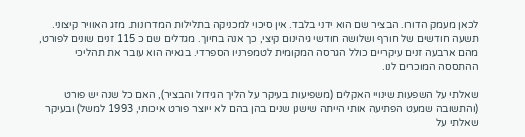לכאן מעמק הדורו. הבציר שם הוא ידני בלבד. אין סיכוי למכניקה בתלילות המדרונות. מזג האוויר קיצוני. תשעה חודשים של חורף ושלושה חודשי גיהינום קיצי, כך אנה בחיוך. מגדלים שם כ 115 זנים שונים לפורט, מהם ארבעה זנים עיקריים כולל הגרסה המקומית לטמפרניו הספרדי. בגאיה הוא עובר את תהליכי ההתססה המוכרים לנו.

שאלתי על השפעות שינויי האקלים (משפיעות בעיקר על הליך הגידול והבציר), האם כל שנה יש פורט (והתשובה שמעט הפתיעה אותי הייתה שישנן שנים בהן בהם לא ייוצר פורט איכותי, 1993 למשל) ובעיקר שאלתי על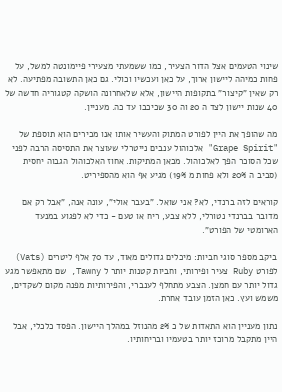שינוי הטעמים אצל הדור הצעיר, כמו ששמעתי מצעירי פיימונטה למשל, על פחות כמיהה ליישון ארוך, על כאן ועכשיו וכולי. גם כאן התשובה מפתיעה. לא רק שאין "קיצור" בתקופות היישון, אלא שלאחרונה הושקה קטגוריה חדשה של 40 שנות יישון לצד ה 20 וה 30 שכיכבו עד כה. מעניין.

מה שהופך את היין לפורט המתוק והעשיר אותו אנו מכירים הוא תוספת של "Grape Spirit" אלכוהול ענבים נייטרלי שעוצר את התסיסה הרבה לפני שכל הסוכר הפך לאלכוהול. מכאן המתיקות. אחוז האלכוהול הגבוה יחסית (סביב ה 20% ולא פחות מ 19%) מגיע אף הוא מהספיריט.

קוראים לזה ברנדי, לא? אני שואל. "בעבר אולי", עונה אנה, "אבל רק אם מדובר בברנדי נטורלי, ללא צבע, ריח או טעם - כדי לא לפגוע במנעד הארומטי של הפורט".

ביקב מספר סוגי חביות: מיכלים גדולים מאוד, עד 70 אלף ליטרים (Vats) לפורט Ruby צעיר ופירותי, וחביות קטנות יותר ל Tawny, שם מתאפשר מגע גדול יותר עם חמצן. הצבע מתחלף לענברי, והפירותיות מפנה מקום לשקדים, משמש ועץ. כאן הזמן עובד אחרת.

נתון מעניין הוא התאדות של כ 2% מהנוזל במהלך היישון. הפסד כלכלי, אבל היין מתקבל מרוכז יותר בטעמיו ובריחותיו.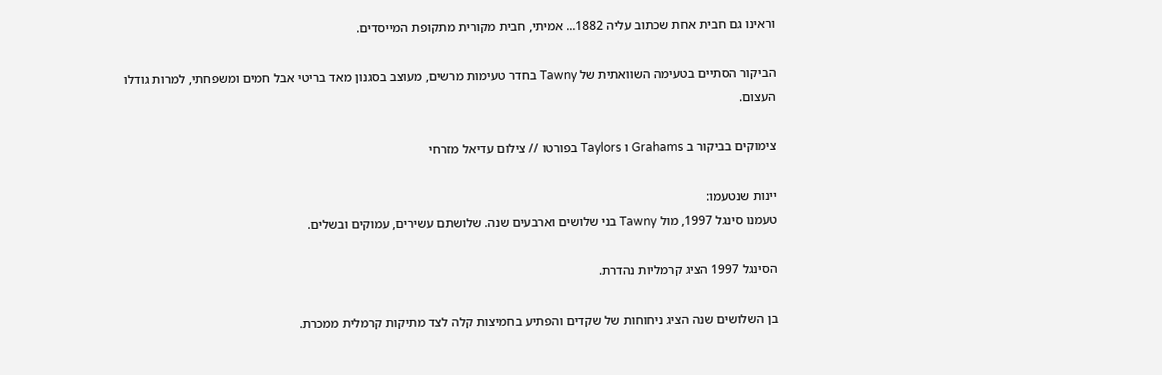וראינו גם חבית אחת שכתוב עליה 1882... אמיתי, חבית מקורית מתקופת המייסדים.

הביקור הסתיים בטעימה השוואתית של Tawny בחדר טעימות מרשים, מעוצב בסגנון מאד בריטי אבל חמים ומשפחתי, למרות גודלו העצום.

צימוקים בביקור ב Grahams ו Taylors בפורטו // צילום עדיאל מזרחי

יינות שנטעמו:
טעמנו סינגל 1997, מול Tawny בני שלושים וארבעים שנה. שלושתם עשירים, עמוקים ובשלים.

הסינגל 1997 הציג קרמליות נהדרת.

בן השלושים שנה הציג ניחוחות של שקדים והפתיע בחמיצות קלה לצד מתיקות קרמלית ממכרת.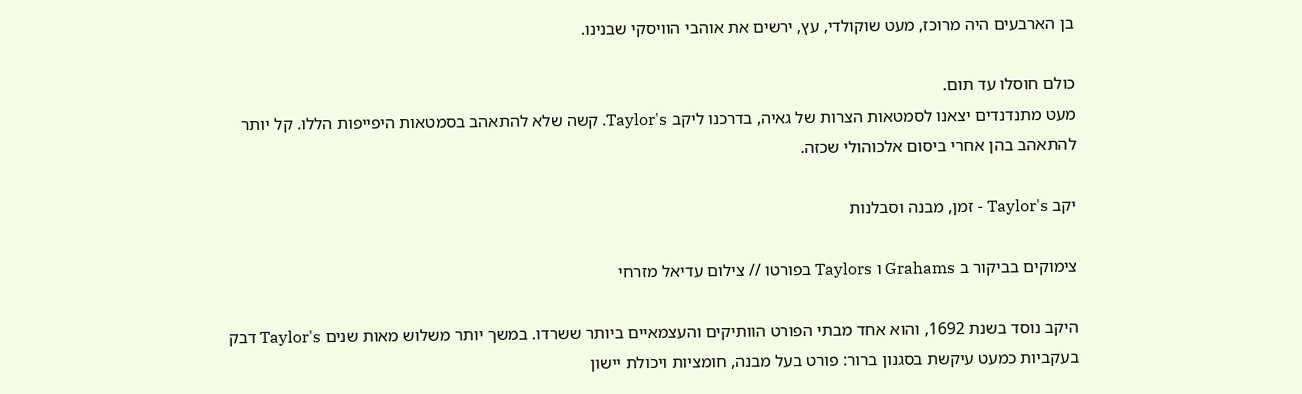בן הארבעים היה מרוכז, מעט שוקולדי, עץ, ירשים את אוהבי הוויסקי שבנינו.

כולם חוסלו עד תום.
מעט מתנדנדים יצאנו לסמטאות הצרות של גאיה, בדרכנו ליקב Taylor's. קשה שלא להתאהב בסמטאות היפייפות הללו. קל יותר להתאהב בהן אחרי ביסום אלכוהולי שכזה.

יקב Taylor's - זמן, מבנה וסבלנות

צימוקים בביקור ב Grahams ו Taylors בפורטו // צילום עדיאל מזרחי

היקב נוסד בשנת 1692, והוא אחד מבתי הפורט הוותיקים והעצמאיים ביותר ששרדו. במשך יותר משלוש מאות שנים Taylor's דבק בעקביות כמעט עיקשת בסגנון ברור: פורט בעל מבנה, חומציות ויכולת יישון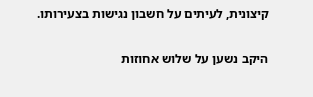קיצונית, לעיתים על חשבון נגישות בצעירותו.

היקב נשען על שלוש אחוזות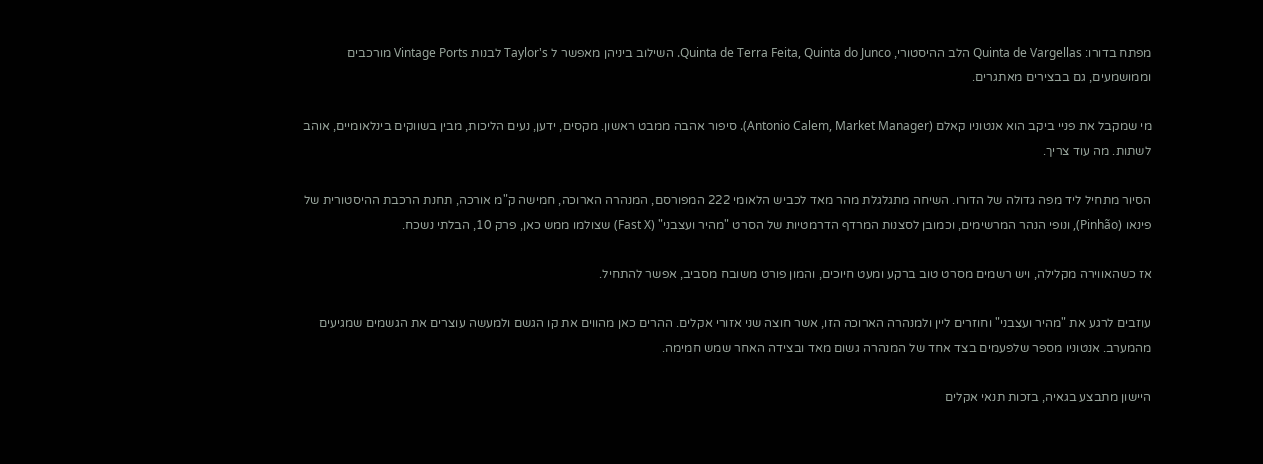מפתח בדורו: Quinta de Vargellas הלב ההיסטורי, Quinta de Terra Feita, Quinta do Junco. השילוב ביניהן מאפשר ל Taylor's לבנות Vintage Ports מורכבים וממושמעים, גם בבצירים מאתגרים.

מי שמקבל את פניי ביקב הוא אנטוניו קאלם (Antonio Calem, Market Manager). סיפור אהבה ממבט ראשון. מקסים, ידען, נעים הליכות, מבין בשווקים בינלאומיים, אוהב לשתות. מה עוד צריך.

הסיור מתחיל ליד מפה גדולה של הדורו. השיחה מתגלגלת מהר מאד לכביש הלאומי 222 המפורסם, המנהרה הארוכה, חמישה ק"מ אורכה, תחנת הרכבת ההיסטורית של פינאו (Pinhão), ונופי הנהר המרשימים, וכמובן לסצנות המרדף הדרמטיות של הסרט "מהיר ועצבני" (Fast X) שצולמו ממש כאן, פרק 10, הבלתי נשכח.

אז כשהאווירה מקלילה, ויש רשמים מסרט טוב ברקע ומעט חיוכים, והמון פורט משובח מסביב, אפשר להתחיל.

עוזבים לרגע את "מהיר ועצבני" וחוזרים ליין ולמנהרה הארוכה הזו, אשר חוצה שני אזורי אקלים. ההרים כאן מהווים את קו הגשם ולמעשה עוצרים את הגשמים שמגיעים מהמערב. אנטוניו מספר שלפעמים בצד אחד של המנהרה גשום מאד ובצידה האחר שמש חמימה.

היישון מתבצע בגאיה, בזכות תנאי אקלים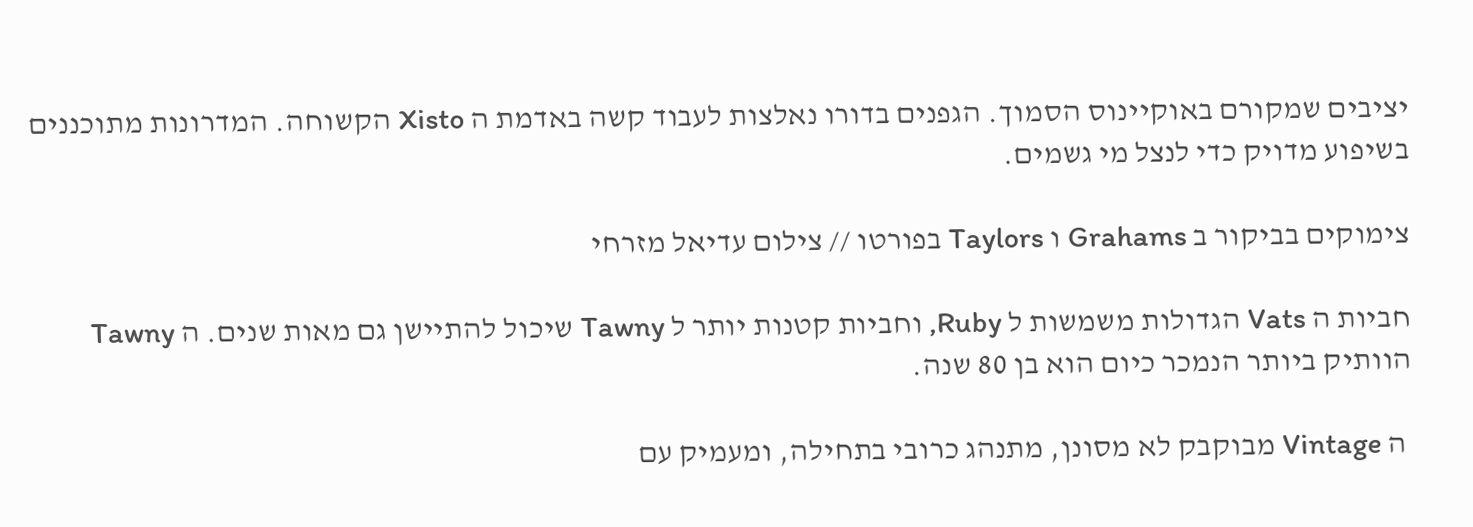יציבים שמקורם באוקיינוס הסמוך. הגפנים בדורו נאלצות לעבוד קשה באדמת ה Xisto הקשוחה. המדרונות מתוכננים בשיפוע מדויק כדי לנצל מי גשמים.

צימוקים בביקור ב Grahams ו Taylors בפורטו // צילום עדיאל מזרחי

חביות ה Vats הגדולות משמשות ל Ruby, וחביות קטנות יותר ל Tawny שיכול להתיישן גם מאות שנים. ה Tawny הוותיק ביותר הנמכר כיום הוא בן 80 שנה.

 ה Vintage מבוקבק לא מסונן, מתנהג כרובי בתחילה, ומעמיק עם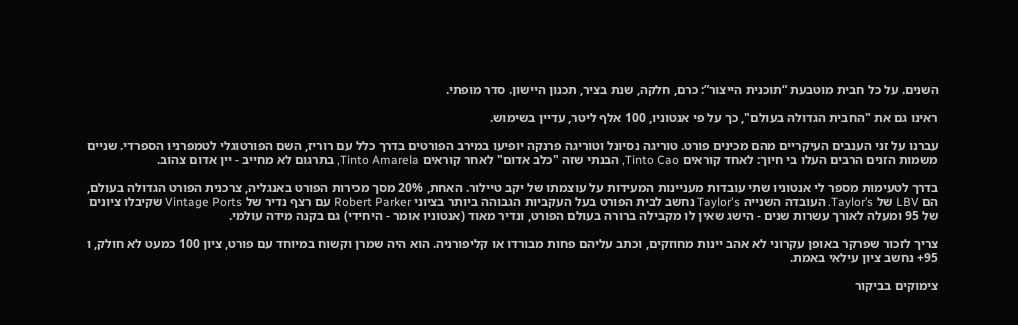השנים. על כל חבית מוטבעת “תוכנית הייצור”: כרם, חלקה, שנת בציר, תכנון היישון. סדר מופתי.

ראינו גם את "החבית הגדולה בעולם", כך על פי אנטוניו, 100 אלף ליטר, עדיין בשימוש.

עברנו על זני הענבים העיקריים מהם מכינים פורט. טוריגה נסיונל וטוריגה פרנקה יופיעו במירב הפורטים בדרך כלל עם רוריז, השם הפורטוגלי לטמפרניו הספרדי. שניים משמות הזנים הרבים העלו בי חיוך: לאחד קוראים Tinto Cao, הבנתי שזה "כלב אדום" לאחר קוראים Tinto Amarela, בתרגום לא מחייב - יין אדום צהוב.

בדרך לטעימות מספר לי אנטוניו שתי עובדות מעניינות המעידות על עוצמתו של יקב טיילור. האחת, 20% מסך מכירות הפורט באנגליה, צרכנית הפורט הגדולה בעולם, הם LBV של Taylor’s. העובדה השנייה Taylor's נחשב לבית הפורט בעל העקביות הגבוהה ביותר בציוני Robert Parker עם רצף נדיר של Vintage Ports שקיבלו ציונים של 95 ומעלה לאורך עשרות שנים - הישג שאין לו מקבילה ברורה בעולם הפורט, ונדיר מאוד (אנטוניו אומר - היחידי) גם בקנה מידה עולמי.

צריך לזכור שפרקר באופן עקרוני לא אהב יינות מחוזקים, וכתב עליהם פחות מבורדו או קליפורניה. הוא היה שמרן וקשוח במיוחד עם פורט, ציון 100 כמעט לא חולק, ו 95+ נחשב ציון עילאי באמת.

צימוקים בביקור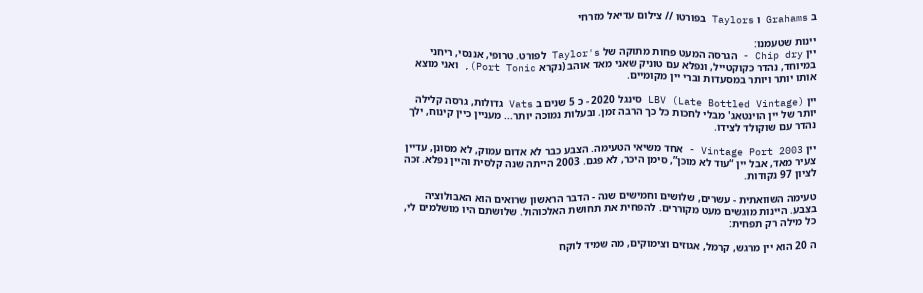ב Grahams ו Taylors בפורטו // צילום עדיאל מזרחי

יינות שטעמנו:
יין Chip dry - הגרסה המעט פחות מתוקה של Taylor's לפורט. טרופי, אננסי, ריחני במיוחד, נהדר כקוקטייל, ונפלא עם טוניק שאני מאד אוהב (נקרא Port Tonic), ואני מוצא אותו יותר ויותר במסעדות וברי יין מקומיים.

יין LBV (Late Bottled Vintage) סינגל 2020 - כ 5 שנים ב Vats גדולות, גרסה קלילה יותר של יין הוינטאג' מבלי לחכות כל כך הרבה זמן. ובעלות נמוכה יותר... מעניין כיין קינוח, ילך נהדר עם שוקולד לצידו.

יין Vintage Port 2003 - אחד משיאי הטעימה. הצבע כבר לא אדום עמוק, לא מסונן, עדיין צעיר מאד, אבל יין “עוד לא מוכן”, סימן היכר, לא פגם. 2003 הייתה שנה קלסית והיין נפלא. זכה לציון 97 נקודות.

טעימה השוואתית - עשרים, שלושים וחמישים שנה - הדבר הראשון שרואים הוא האבולוציה בצבע. היינות מוגשים מעט מקוררים. להפחית את תחושת האלכוהול. שלושתם היו מושלמים לי, כל מילה רק תפחית:

ה 20 הוא יין מרגש, קרמל, אגוזים וצימוקים, מה שמיד לוקח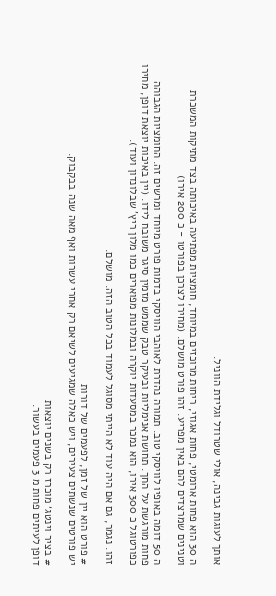אותך לעוגות גבינה, אולי שטרודל וגלידת הווניל.

ה 30 הוא פחות ארומטי, פחות אגוזי, ריחות מרוכזים במיוחד, חומציות מפתיעה באיכותה בצד מתיקות המשכרת וטנינים שמרצדים להם באין מפריע. זהו פורט מושלם. (מחירו לצרכן בפורטו - כ 200 אירו)

ה 50 דומה באופיו לוויסקי טוב. תמורה נהדרת לאוהבי הוויסקי בדמות פורט מיוחד ומרשים זה. החומציות הגבוהה פחות מורגשת על החך. תחושת אנימליות ובעיקר טבק שממש מזמין סיגר משובח לידו. (יין באיכות יוצאת דופן, מחירו כפורטוגל כ 300 אירו, הוא נמכר במסעדות יוקרה ובמלונות מפוארים כמו מלון ריץ' שבלונדון ועוד).

זהו. נגמר, גם אם היה עוד לא הייתי מסוגל לעמוד בכל הטוב הזה. מושלם.

# פורט הוא יין של זמן, לפעמים של דורות
יש פורטים שנשתים צעירים, ויש כאלה שמגיעים לשיאם רק אחרי עשרות ואף מאה שנה בבקבוק.

# בציר וינטג׳ מוכרז רק בשנים יוצאות
דופן לעיתים פחות מ 3 פעמים בעשור.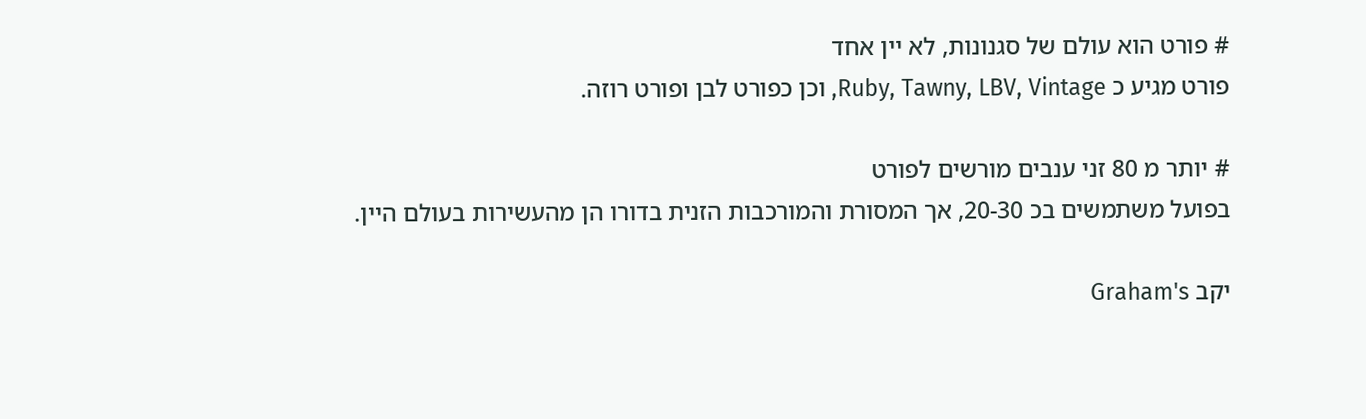# פורט הוא עולם של סגנונות, לא יין אחד
פורט מגיע כ Ruby, Tawny, LBV, Vintage, וכן כפורט לבן ופורט רוזה.

# יותר מ 80 זני ענבים מורשים לפורט
בפועל משתמשים בכ 20-30, אך המסורת והמורכבות הזנית בדורו הן מהעשירות בעולם היין.

יקב Graham's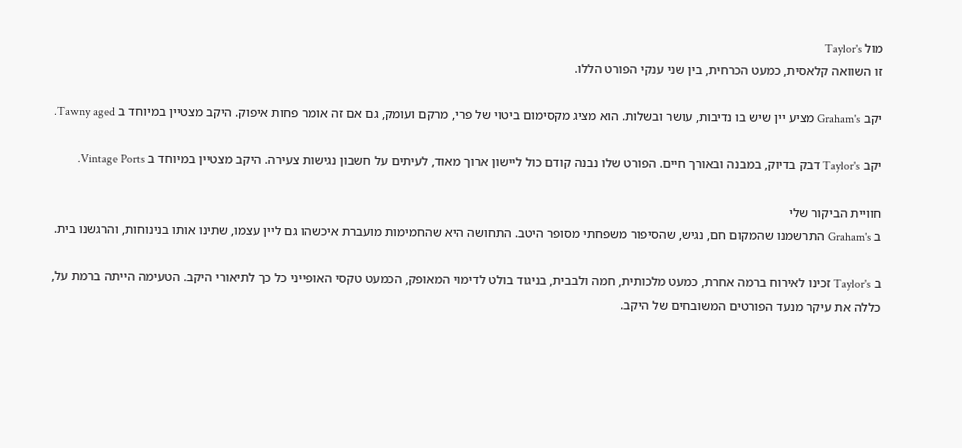מול Taylor's
זו השוואה קלאסית, כמעט הכרחית, בין שני ענקי הפורט הללו.

יקב Graham's מציע יין שיש בו נדיבות, עושר ובשלות. הוא מציג מקסימום ביטוי של פרי, מרקם ועומק, גם אם זה אומר פחות איפוק. היקב מצטיין במיוחד ב Tawny aged.

יקב Taylor's דבק בדיוק, במבנה ובאורך חיים. הפורט שלו נבנה קודם כול ליישון ארוך מאוד, לעיתים על חשבון נגישות צעירה. היקב מצטיין במיוחד ב Vintage Ports.

חוויית הביקור שלי
ב Graham's התרשמנו שהמקום חם, נגיש, שהסיפור משפחתי מסופר היטב. התחושה היא שהחמימות מועברת איכשהו גם ליין עצמו, שתינו אותו בנינוחות, והרגשנו בית.

ב Taylor's זכינו לאירוח ברמה אחרת, כמעט מלכותית, חמה ולבבית, בניגוד בולט לדימוי המאופק, הכמעט טקסי האופייני כל כך לתיאורי היקב. הטעימה הייתה ברמת על, כללה את עיקר מנעד הפורטים המשובחים של היקב.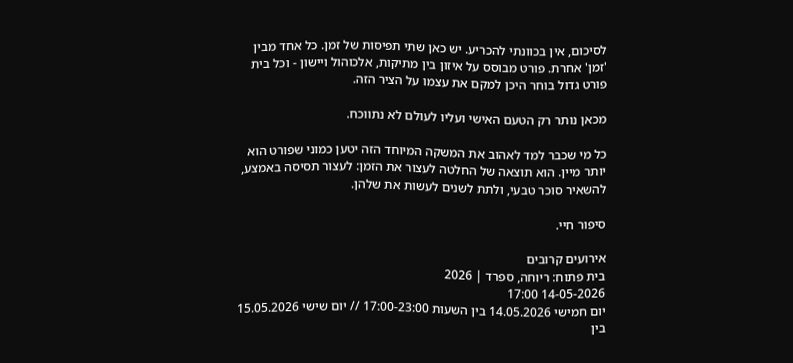לסיכום, אין בכוונתי להכריע. יש כאן שתי תפיסות של זמן. כל אחד מבין 'זמן' אחרת. פורט מבוסס על איזון בין מתיקות, אלכוהול ויישון - וכל בית פורט גדול בוחר היכן למקם את עצמו על הציר הזה.

מכאן נותר רק הטעם האישי ועליו לעולם לא נתווכח.

כל מי שכבר למד לאהוב את המשקה המיוחד הזה יטען כמוני שפורט הוא יותר מיין. הוא תוצאה של החלטה לעצור את הזמן: לעצור תסיסה באמצע, להשאיר סוכר טבעי, ולתת לשנים לעשות את שלהן.

סיפור חיי.

אירועים קרובים
בית פתוח: ריוחה, ספרד | 2026
14-05-2026 17:00
יום חמישי 14.05.2026 בין השעות 17:00-23:00 // יום שישי 15.05.2026 בין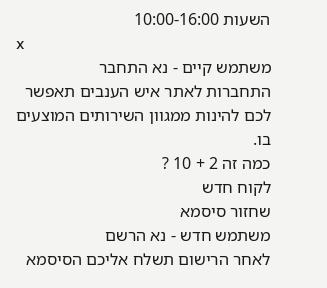השעות 10:00-16:00
x
משתמש קיים - נא התחבר
התחברות לאתר איש הענבים תאפשר לכם להינות ממגוון השירותים המוצעים בו.
כמה זה 2 + 10 ?
לקוח חדש
שחזור סיסמא
משתמש חדש - נא הרשם
לאחר הרישום תשלח אליכם הסיסמא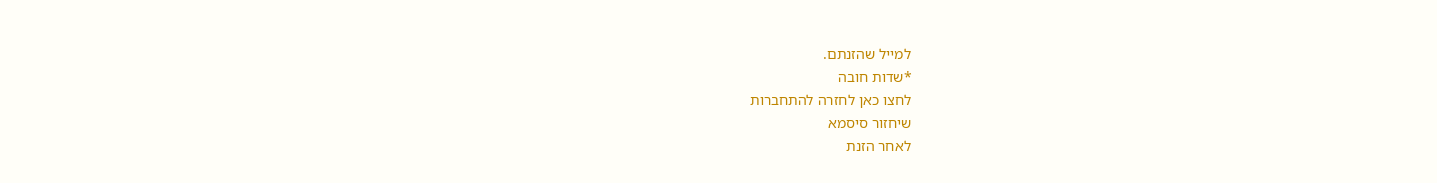למייל שהזנתם.
*שדות חובה
לחצו כאן לחזרה להתחברות
שיחזור סיסמא
לאחר הזנת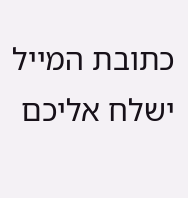כתובת המייל ישלח אליכם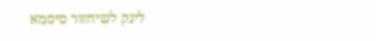לינק לשיחזור סיסמא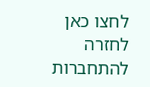לחצו כאן לחזרה להתחברות